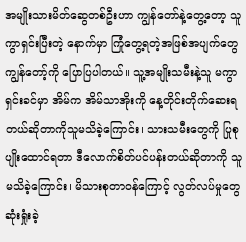အမျိုးသားမိတ်ဆွေတစ်ဦးဟာ ကျွန်တော်နဲ့တွေ့တော့ သူကွာရှင်းပြီးတဲ့ နောက်မှာ ကြုံတွေ့ရတဲ့အဖြစ်အပျက်တွေ ကျွန်တော့်ကို ပြောပြပါတယ်။ သူ့အမျိုးသမီးနဲ့သူ မကွာရှင်းခင်မှာ အိမ်က အိမ်သာအိုးကို နေ့တိုင်းတိုက်ဆေးရတယ်ဆိုတာကိုသူမသိခဲ့ကြောင်း၊ သားသမီးတွေကို ပြုစုပျိုးထောင်ရတာ ဒီလောက်စိတ်ပင်ပန်းတယ်ဆိုတာကို သူမသိခဲ့ကြောင်း၊ မိသားစုတာ၀န်ကြောင့် လွတ်လပ်မှုတွေ ဆုံးရှုံးခဲ့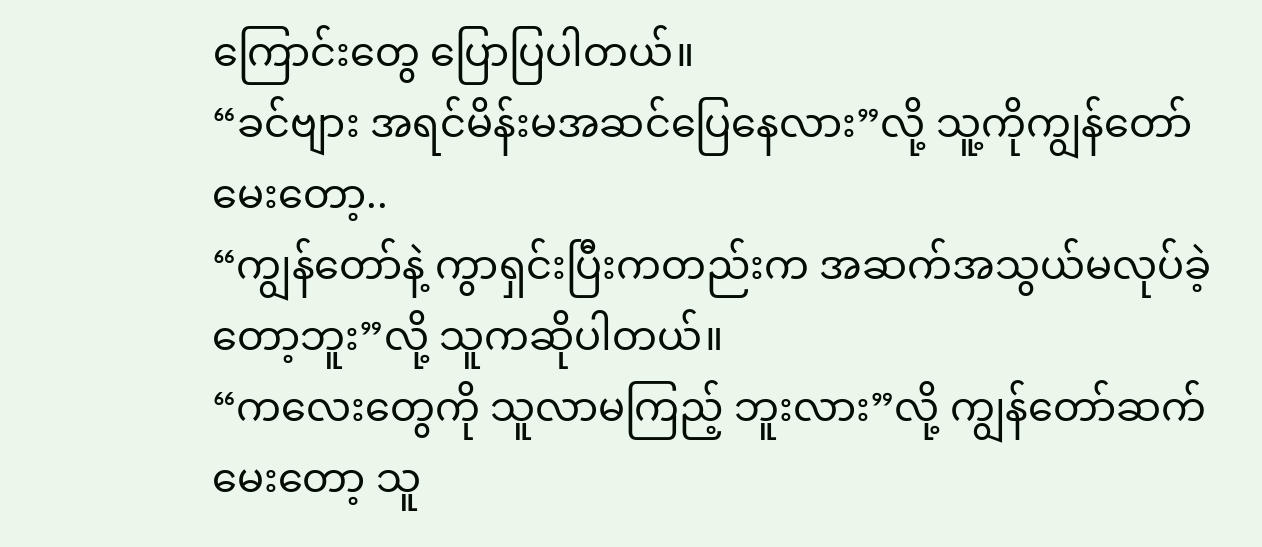ကြောင်းတွေ ပြောပြပါတယ်။
“ခင်ဗျား အရင်မိန်းမအဆင်ပြေနေလား”လို့ သူ့ကိုကျွန်တော်မေးတော့..
“ကျွန်တော်နဲ့ ကွာရှင်းပြီးကတည်းက အဆက်အသွယ်မလုပ်ခဲ့တော့ဘူး”လို့ သူကဆိုပါတယ်။
“ကလေးတွေကို သူလာမကြည့် ဘူးလား”လို့ ကျွန်တော်ဆက်မေးတော့ သူ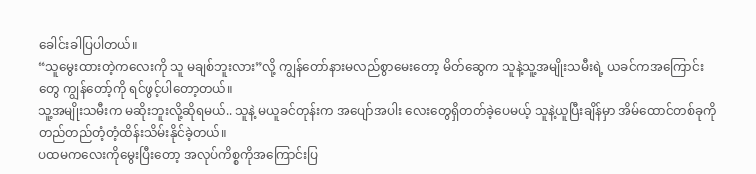ခေါင်းခါပြပါတယ်။
“သူမွေးထားတဲ့ကလေးကို သူ မချစ်ဘူးလား”လို့ ကျွန်တော်နားမလည်စွာမေးတော့ မိတ်ဆွေက သူနဲ့သူ့အမျိုးသမီးရဲ့ ယခင်ကအကြောင်းတွေ ကျွန်တော့်ကို ရင်ဖွင့်ပါတော့တယ်။
သူ့အမျိုးသမီးက မဆိုးဘူးလို့ဆိုရမယ်.. သူနဲ့ မယူခင်တုန်းက အပျော်အပါး လေးတွေရှိတတ်ခဲ့ပေမယ့် သူနဲ့ယူပြီးချိန်မှာ အိမ်ထောင်တစ်ခုကို တည်တည်တံ့တံ့ထိန်းသိမ်းနိုင်ခဲ့တယ်။
ပထမကလေးကိုမွေးပြီးတော့ အလုပ်ကိစ္စကိုအကြောင်းပြ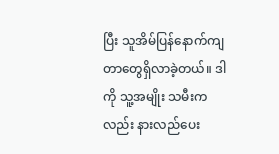ပြီး သူအိမ်ပြန်နောက်ကျတာတွေရှိလာခဲ့တယ်။ ဒါကို သူ့အမျိုး သမီးကလည်း နားလည်ပေး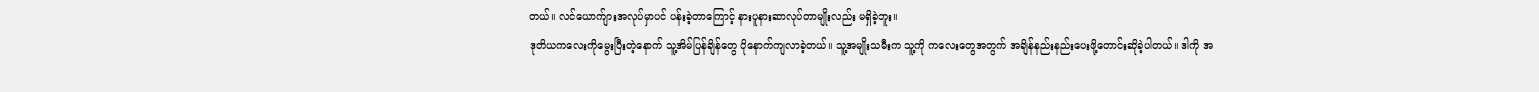တယ်။ လင်ယောက်ျားအလုပ်မှာပင် ပန်းခဲ့တာကြောင့် နားပူနားဆာလုပ်တာမျိုးလည်း မရှိခဲ့ဘူး။
ဒုတိယကလေးကိုမွေးပြီးတဲ့နောက် သူ့အိမ်ပြန်ချိန်တွေ ပိုနောက်ကျလာခဲ့တယ်။ သူ့အမျိုးသမီးက သူ့ကို ကလေးတွေအတွက် အချိန်နည်းနည်းပေးဖို့တောင်းဆိုခဲ့ပါတယ်။ ဒါကို အ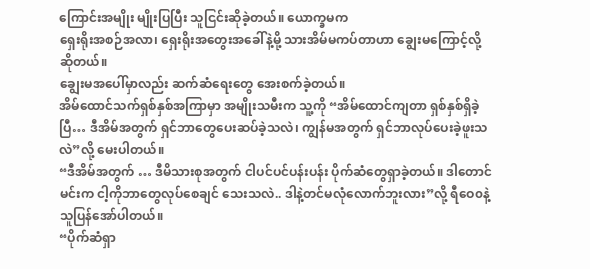ကြောင်းအမျိုး မျိုးပြပြီး သူငြင်းဆိုခဲ့တယ်။ ယောက္ခမက
ရှေးရိုးအစဉ်အလာ၊ ရှေးရိုးအတွေးအခေါ်နဲ့မို့ သားအိမ်မကပ်တာဟာ ချွေးမကြောင့်လို့ဆိုတယ်။
ချွေးမအပေါ်မှာလည်း ဆက်ဆံရေးတွေ အေးစက်ခဲ့တယ်။
အိမ်ထောင်သက်ရှစ်နှစ်အကြာမှာ အမျိုးသမီးက သူ့ကို “အိမ်ထောင်ကျတာ ရှစ်နှစ်ရှိခဲ့ပြီ… ဒီအိမ်အတွက် ရှင်ဘာတွေပေးဆပ်ခဲ့သလဲ၊ ကျွန်မအတွက် ရှင်ဘာလုပ်ပေးခဲ့ဖူးသလဲ”လို့ မေးပါတယ်။
“ဒီအိမ်အတွက် … ဒီမိသားစုအတွက် ငါပင်ပင်ပန်းပန်း ပိုက်ဆံတွေရှာခဲ့တယ်။ ဒါတောင် မင်းက ငါ့ကိုဘာတွေလုပ်စေချင် သေးသလဲ.. ဒါနဲ့တင်မလုံလောက်ဘူးလား”လို့ ရီဝေ၀နဲ့ သူပြန်အော်ပါတယ်။
“ပိုက်ဆံရှာ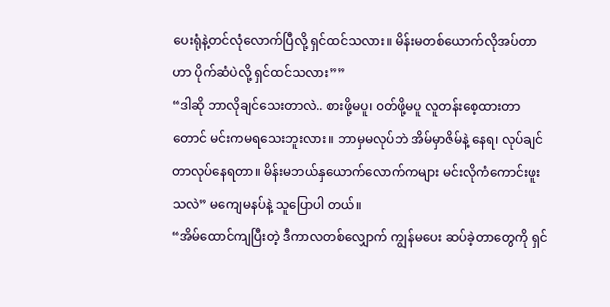ပေးရုံနဲ့တင်လုံလောက်ပြီလို့ ရှင်ထင်သလား။ မိန်းမတစ်ယောက်လိုအပ်တာဟာ ပိုက်ဆံပဲလို့ ရှင်ထင်သလား””
“ဒါဆို ဘာလိုချင်သေးတာလဲ.. စားဖို့မပူ၊ ၀တ်ဖို့မပူ လူတန်းစေ့ထားတာတောင် မင်းကမရသေးဘူးလား။ ဘာမှမလုပ်ဘဲ အိမ်မှာဇိမ်နဲ့ နေရ၊ လုပ်ချင်တာလုပ်နေရတာ။ မိန်းမဘယ်နှယောက်လောက်ကများ မင်းလိုကံကောင်းဖူးသလဲ” မကျေမနပ်နဲ့ သူပြောပါ တယ်။
“အိမ်ထောင်ကျပြီးတဲ့ ဒီကာလတစ်လျှောက် ကျွန်မပေး ဆပ်ခဲ့တာတွေကို ရှင်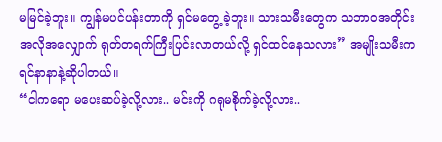မမြင်ခဲ့ဘူး။ ကျွန်မပင်ပန်းတာကို ရှင်မတွေ့ ခဲ့ဘူး။ သားသမီးတွေက သဘာ၀အတိုင်း အလိုအလျှောက် ရုတ်တရက်ကြီးပြင်းလာတယ်လို့ ရှင်ထင်နေသလား” အမျိုးသမီးက ရင်နာနာနဲ့ဆိုပါတယ်။
“ငါကရော မပေးဆပ်ခဲ့လို့လား.. မင်းကို ဂရုမစိုက်ခဲ့လို့လား..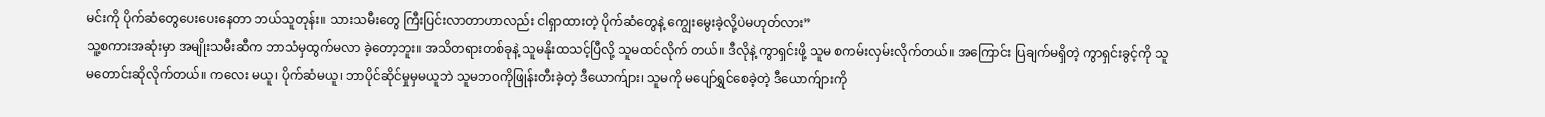မင်းကို ပိုက်ဆံတွေပေးပေးနေတာ ဘယ်သူတုန်း။ သားသမီးတွေ ကြီးပြင်းလာတာဟာလည်း ငါရှာထားတဲ့ ပိုက်ဆံတွေနဲ့ ကျွေးမွေးခဲ့လို့ပဲမဟုတ်လား”
သူ့စကားအဆုံးမှာ အမျိုးသမီးဆီက ဘာသံမှထွက်မလာ ခဲ့တော့ဘူး။ အသိတရားတစ်ခုနဲ့ သူမနိုးထသင့်ပြီလို့ သူမထင်လိုက် တယ်။ ဒီလိုနဲ့ ကွာရှင်းဖို့ သူမ စကမ်းလှမ်းလိုက်တယ်။ အကြောင်း ပြချက်မရှိတဲ့ ကွာရှင်းခွင့်ကို သူမတောင်းဆိုလိုက်တယ်။ ကလေး မယူ၊ ပိုက်ဆံမယူ၊ ဘာပိုင်ဆိုင်မှုမှမယူဘဲ သူမဘ၀ကိုဖြုန်းတီးခဲ့တဲ့ ဒီယောက်ျား၊ သူမကို မပျော်ရွှင်စေခဲ့တဲ့ ဒီယောက်ျားကို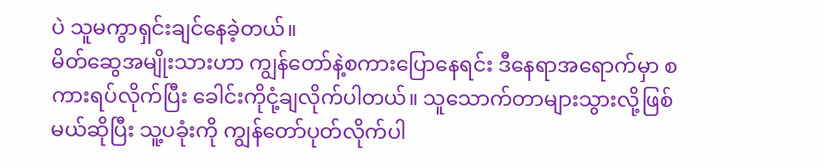ပဲ သူမကွာရှင်းချင်နေခဲ့တယ်။
မိတ်ဆွေအမျိုးသားဟာ ကျွန်တော်နဲ့စကားပြောနေရင်း ဒီနေရာအရောက်မှာ စကားရပ်လိုက်ပြီး ခေါင်းကိုငုံ့ချလိုက်ပါတယ်။ သူသောက်တာများသွားလို့ဖြစ်မယ်ဆိုပြီး သူ့ပခုံးကို ကျွန်တော်ပုတ်လိုက်ပါ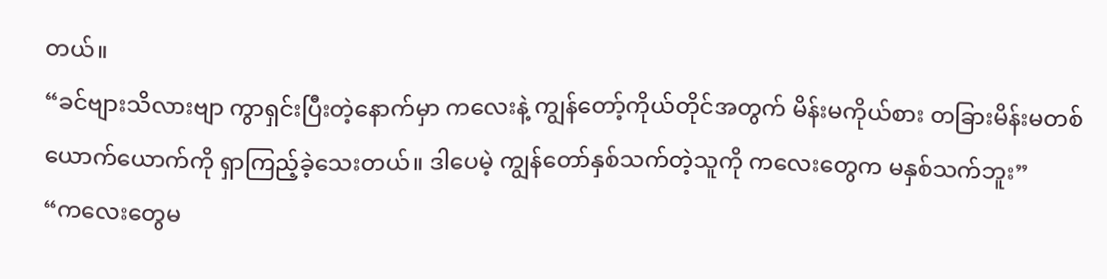တယ်။
“ခင်ဗျားသိလားဗျာ ကွာရှင်းပြီးတဲ့နောက်မှာ ကလေးနဲ့ ကျွန်တော့်ကိုယ်တိုင်အတွက် မိန်းမကိုယ်စား တခြားမိန်းမတစ် ယောက်ယောက်ကို ရှာကြည့်ခဲ့သေးတယ်။ ဒါပေမဲ့ ကျွန်တော်နှစ်သက်တဲ့သူကို ကလေးတွေက မနှစ်သက်ဘူး”
“ကလေးတွေမ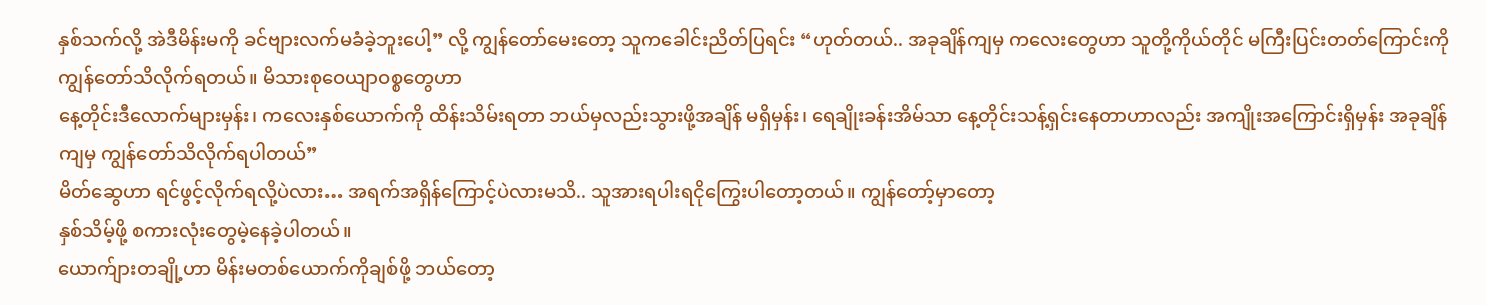နှစ်သက်လို့ အဲဒီမိန်းမကို ခင်ဗျားလက်မခံခဲ့ဘူးပေါ့” လို့ ကျွန်တော်မေးတော့ သူကခေါင်းညိတ်ပြရင်း “ဟုတ်တယ်.. အခုချိန်ကျမှ ကလေးတွေဟာ သူတို့ကိုယ်တိုင် မကြီးပြင်းတတ်ကြောင်းကို ကျွန်တော်သိလိုက်ရတယ်။ မိသားစုဝေယျာဝစ္စတွေဟာ
နေ့တိုင်းဒီလောက်များမှန်း၊ ကလေးနှစ်ယောက်ကို ထိန်းသိမ်းရတာ ဘယ်မှလည်းသွားဖို့အချိန် မရှိမှန်း၊ ရေချိုးခန်းအိမ်သာ နေ့တိုင်းသန့်ရှင်းနေတာဟာလည်း အကျိုးအကြောင်းရှိမှန်း အခုချိန်ကျမှ ကျွန်တော်သိလိုက်ရပါတယ်”
မိတ်ဆွေဟာ ရင်ဖွင့်လိုက်ရလို့ပဲလား… အရက်အရှိန်ကြောင့်ပဲလားမသိ.. သူအားရပါးရငိုကြွေးပါတော့တယ်။ ကျွန်တော့်မှာတော့
နှစ်သိမ့်ဖို့ စကားလုံးတွေမဲ့နေခဲ့ပါတယ်။
ယောက်ျားတချို့ဟာ မိန်းမတစ်ယောက်ကိုချစ်ဖို့ ဘယ်တော့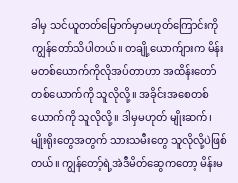ခါမှ သင်ယူတတ်မြောက်မှာမဟုတ်ကြောင်းကို ကျွန်တော်သိပါတယ်။ တချို့ယောက်ျားက မိန်းမတစ်ယောက်ကိုလိုအပ်တာဟာ အထိန်းတော်တစ်ယောက်ကို သူလိုလို့။ အခိုင်းအစေတစ်ယောက်ကို သူလိုလို့။ ဒါမှမဟုတ် မျိုးဆက်၊ မျိုးရိုးတွေအတွက် သားသမီးတွေ သူလိုလို့ပဲဖြစ်တယ်။ ကျွန်တော့်ရဲ့အဲဒီမိတ်ဆွေကတော့ မိန်းမ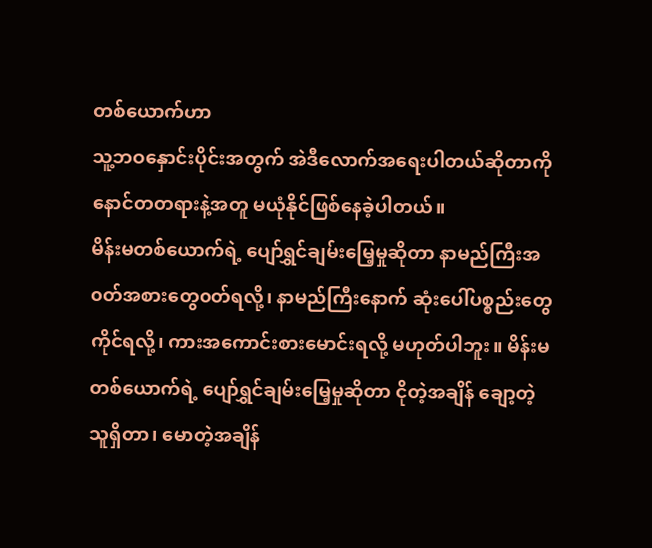တစ်ယောက်ဟာ
သူ့ဘဝနှောင်းပိုင်းအတွက် အဲဒီလောက်အရေးပါတယ်ဆိုတာကို နောင်တတရားနဲ့အတူ မယုံနိုင်ဖြစ်နေခဲ့ပါတယ်။
မိန်းမတစ်ယောက်ရဲ့ ပျော်ရွှင်ချမ်းမြေ့မှုဆိုတာ နာမည်ကြီးအ၀တ်အစားတွေ၀တ်ရလို့၊ နာမည်ကြီးနောက် ဆုံးပေါ်ပစ္စည်းတွေကိုင်ရလို့၊ ကားအကောင်းစားမောင်းရလို့ မဟုတ်ပါဘူး။ မိန်းမတစ်ယောက်ရဲ့ ပျော်ရွှင်ချမ်းမြေ့မှုဆိုတာ ငိုတဲ့အချိန် ချော့တဲ့သူရှိတာ၊ မောတဲ့အချိန်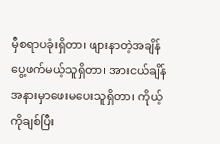မှီစရာပခုံးရှိတာ၊ ဖျားနာတဲ့အချိန် ပွေ့ဖက်မယ့်သူရှိတာ၊ အားငယ်ချိန် အနားမှာဖေးမပေးသူရှိတာ၊ ကိုယ့်ကိုချစ်ပြီး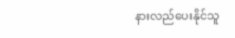နားလည်ပေးနိုင်သူ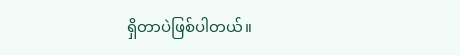ရှိတာပဲဖြစ်ပါတယ်။